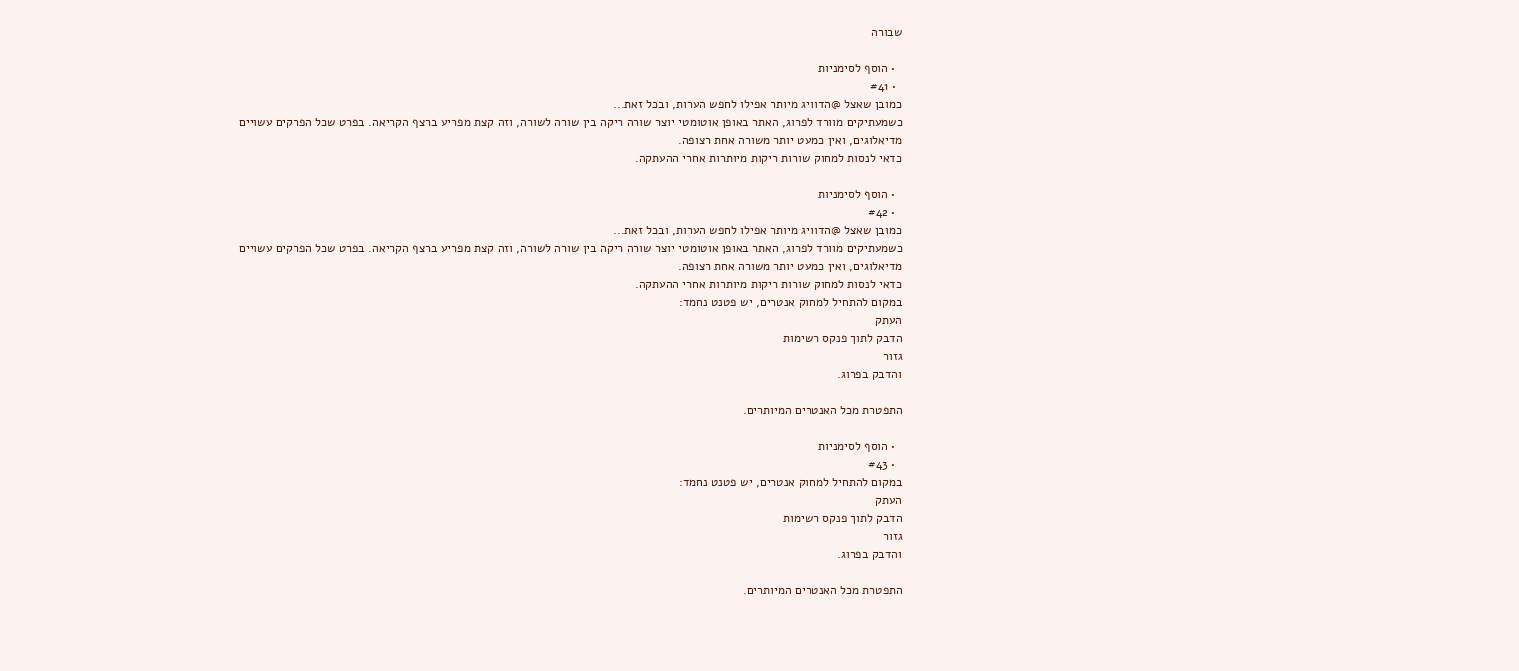שבורה

  • הוסף לסימניות
  • #41
כמובן שאצל @הדוויג מיותר אפילו לחפש הערות, ובכל זאת...
כשמעתיקים מוורד לפרוג, האתר באופן אוטומטי יוצר שורה ריקה בין שורה לשורה, וזה קצת מפריע ברצף הקריאה. בפרט שכל הפרקים עשויים מדיאלוגים, ואין כמעט יותר משורה אחת רצופה.
כדאי לנסות למחוק שורות ריקות מיותרות אחרי ההעתקה.

  • הוסף לסימניות
  • #42
כמובן שאצל @הדוויג מיותר אפילו לחפש הערות, ובכל זאת...
כשמעתיקים מוורד לפרוג, האתר באופן אוטומטי יוצר שורה ריקה בין שורה לשורה, וזה קצת מפריע ברצף הקריאה. בפרט שכל הפרקים עשויים מדיאלוגים, ואין כמעט יותר משורה אחת רצופה.
כדאי לנסות למחוק שורות ריקות מיותרות אחרי ההעתקה.
במקום להתחיל למחוק אנטרים, יש פטנט נחמד:
העתק
הדבק לתוך פנקס רשימות
גזור
והדבק בפרוג.

התפטרת מכל האנטרים המיותרים.

  • הוסף לסימניות
  • #43
במקום להתחיל למחוק אנטרים, יש פטנט נחמד:
העתק
הדבק לתוך פנקס רשימות
גזור
והדבק בפרוג.

התפטרת מכל האנטרים המיותרים.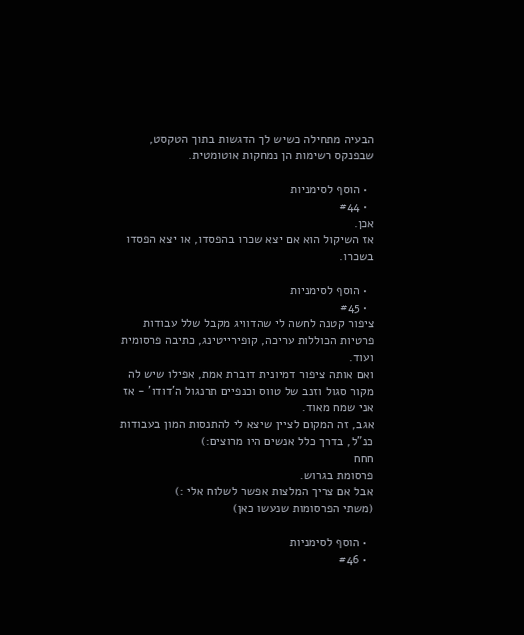הבעיה מתחילה כשיש לך הדגשות בתוך הטקסט, שבפנקס רשימות הן נמחקות אוטומטית.

  • הוסף לסימניות
  • #44
אכן.
אז השיקול הוא אם יצא שכרו בהפסדו, או יצא הפסדו בשכרו.

  • הוסף לסימניות
  • #45
ציפור קטנה לחשה לי שהדוויג מקבל שלל עבודות פרטיות הכוללות עריכה, קופירייטינג, כתיבה פרסומית ועוד.
ואם אותה ציפור דמיונית דוברת אמת, אפילו שיש לה מקור סגול וזנב של טווס וכנפיים תרנגול ה'דודו' - אז אני שמח מאוד.
אגב, זה המקום לציין שיצא לי להתנסות המון בעבודות כנ"ל, בדרך כלל אנשים היו מרוצים:)
חחח
פרסומת בגרוש.
אבל אם צריך המלצות אפשר לשלוח אלי :)
(משתי הפרסומות שנעשו כאן)

  • הוסף לסימניות
  • #46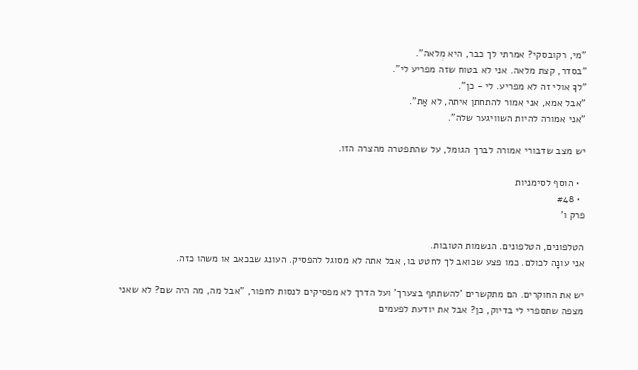"מי, רקובסקי? אמרתי לך כבר, היא מְלאה".
"בסדר, קצת מלאה. אני לא בטוח שזה מפריע לי".
"לךָ אולי זה לא מפריע. לי - כן".
"אבל אמא, אני אמור להתחתן איתה, לא אַת".
"אני אמורה להיות השוויגער שלה".

יש מצב שדבורי אמורה לברך הגומל, על שהתפטרה מהצרה הזו.

  • הוסף לסימניות
  • #48
פרק ו'

הטלפונים, הטלפונים. הנשמות הטובות.
אני עונָה לכולם. כמו פצע שכואב לך לחטט בו, אבל אתה לא מסוגל להפסיק. העונג שבכאב או משהו כזה.

יש את החוקרים. הם מתקשרים 'להשתתף בצערך' ועל הדרך לא מפסיקים לנסות לחפור, "אבל מה, מה היה שם? לא שאני מצפה שתספרי לי בדיוק, כן? אבל את יודעת לפעמים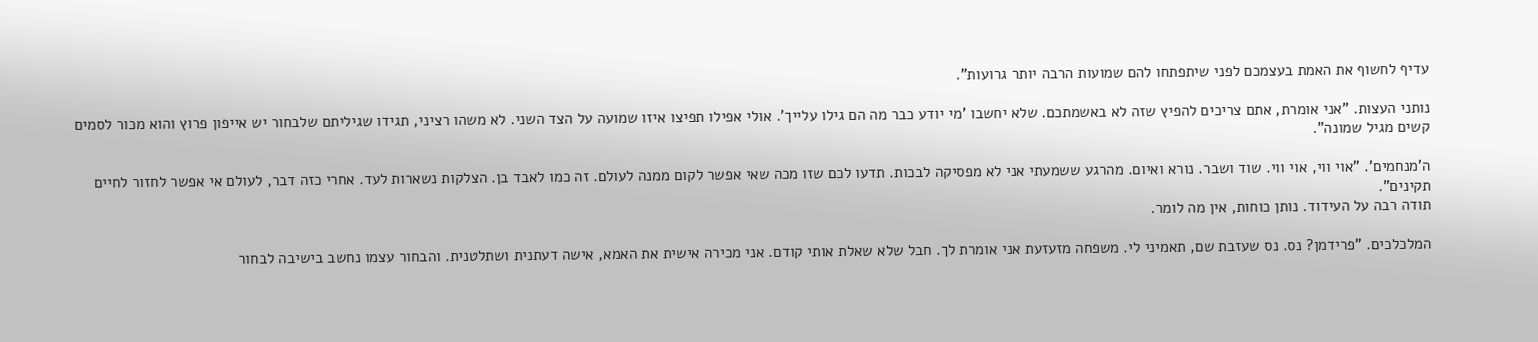עדיף לחשוף את האמת בעצמכם לפני שיתפתחו להם שמועות הרבה יותר גרועות".

נותני העצות. "אני אומרת, אתם צריכים להפיץ שזה לא באשמתכם. שלא יחשבו 'מי יודע כבר מה הם גילו עלייך'. אולי אפילו תפיצו איזו שמועה על הצד השני. לא משהו רציני, תגידו שגיליתם שלבחור יש אייפון פרוץ והוא מכור לסמים קשים מגיל שמונה".

ה'מנחמים'. "אוי ווי, אוי ווי. שוד ושבר. נורא ואיום. מהרגע ששמעתי אני לא מפסיקה לבכות. תדעו לכם שזו מכה שאי אפשר לקום ממנה לעולם. זה כמו לאבד בן. הצלקות נשארות לעד. אחרי כזה דבר, לעולם אי אפשר לחזור לחיים תקינים".
תודה רבה על העידוד. נותן כוחות, אין מה לומר.

המלכלכים. "פרידמן? נס. נס שעזבת שם, תאמיני לי. משפחה מזעזעת אני אומרת לך. חבל שלא שאלת אותי קודם. אני מכירה אישית את האמא, אישה דעתנית ושתלטנית. והבחור עצמו נחשב בישיבה לבחור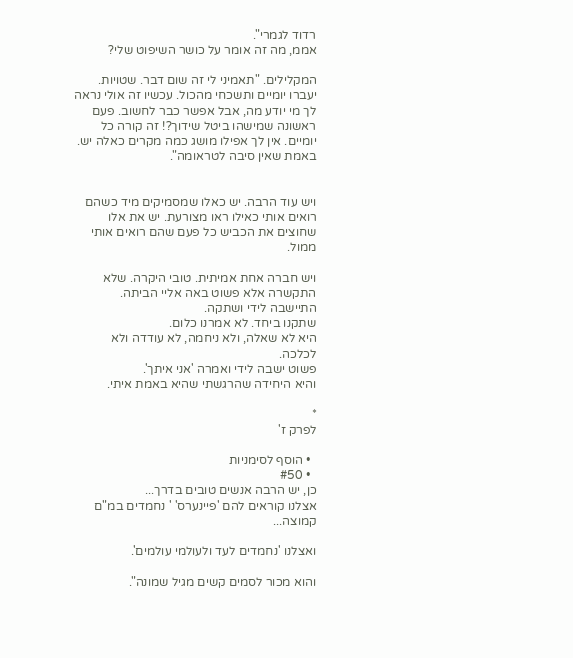רדוד לגמרי".
אממ, מה זה אומר על כושר השיפוט שלי?

המקלילים. "תאמיני לי זה שום דבר. שטויות. יעברו יומיים ותשכחי מהכול. עכשיו זה אולי נראה לך מי יודע מה, אבל אפשר כבר לחשוב. פעם ראשונה שמישהו ביטל שידוך?! זה קורה כל יומיים. אין לך אפילו מושג כמה מקרים כאלה יש. באמת שאין סיבה לטראומה".


ויש עוד הרבה. יש כאלו שמסמיקים מיד כשהם רואים אותי כאילו ראו מצורעת. יש את אלו שחוצים את הכביש כל פעם שהם רואים אותי ממול.

ויש חברה אחת אמיתית. טובי היקרה. שלא התקשרה אלא פשוט באה אליי הביתה. התיישבה לידי ושתקה.
שתקנו ביחד. לא אמרנו כלום.
היא לא שאלה, ולא ניחמה, לא עודדה ולא לכלכה.
פשוט ישבה לידי ואמרה 'אני איתך'.
והיא היחידה שהרגשתי שהיא באמת איתי.

*
לפרק ז'

  • הוסף לסימניות
  • #50
כן, יש הרבה אנשים טובים בדרך...
אצלנו קוראים להם 'פיינערס' ' נחמדים במ"ם קמוצה...

ואצלנו 'נחמדים לעד ולעולמי עולמים'.

והוא מכור לסמים קשים מגיל שמונה".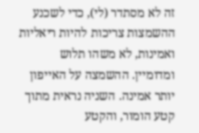זה לא מסתדר (לי), כדי לשכנע ההשמצות צריכות להיות ריאליות ואמינות, לא משהו תלוש ומדומיין. ההשמצה על האייפון יותר אמינה. השניה נראית מתוך קטע הומור, והקטע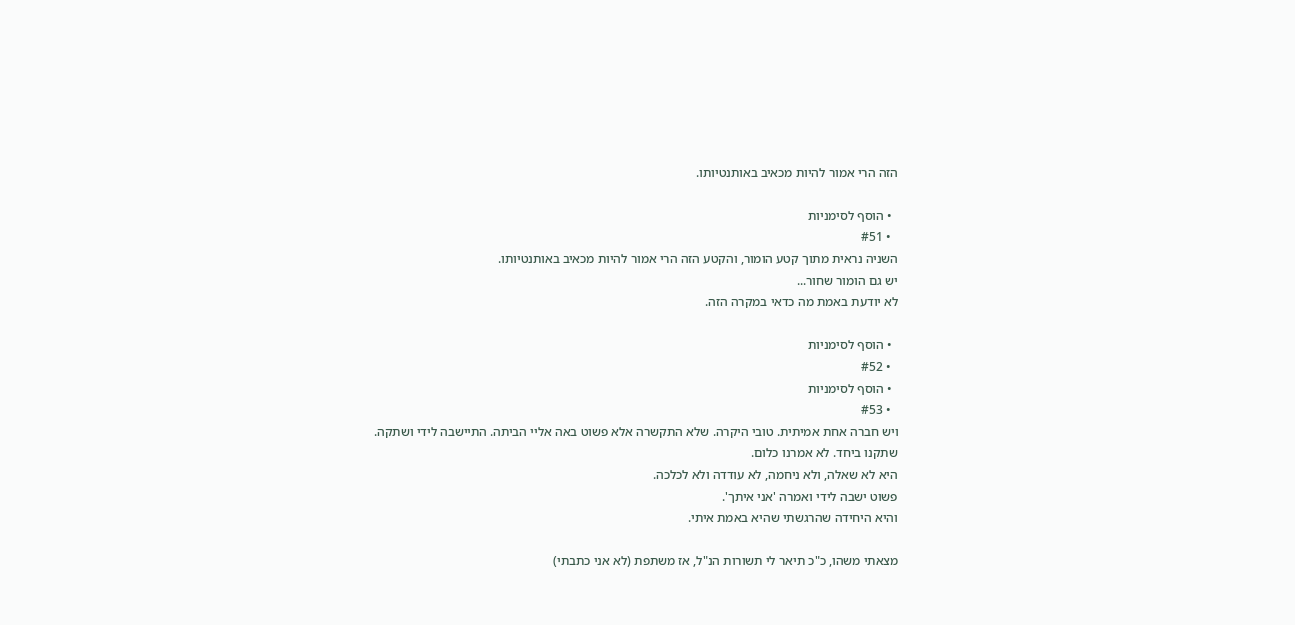הזה הרי אמור להיות מכאיב באותנטיותו.

  • הוסף לסימניות
  • #51
השניה נראית מתוך קטע הומור, והקטע הזה הרי אמור להיות מכאיב באותנטיותו.
יש גם הומור שחור...
לא יודעת באמת מה כדאי במקרה הזה.

  • הוסף לסימניות
  • #52
  • הוסף לסימניות
  • #53
ויש חברה אחת אמיתית. טובי היקרה. שלא התקשרה אלא פשוט באה אליי הביתה. התיישבה לידי ושתקה.
שתקנו ביחד. לא אמרנו כלום.
היא לא שאלה, ולא ניחמה, לא עודדה ולא לכלכה.
פשוט ישבה לידי ואמרה 'אני איתך'.
והיא היחידה שהרגשתי שהיא באמת איתי.

מצאתי משהו, כ"כ תיאר לי תשורות הנ"ל, אז משתפת (לא אני כתבתי)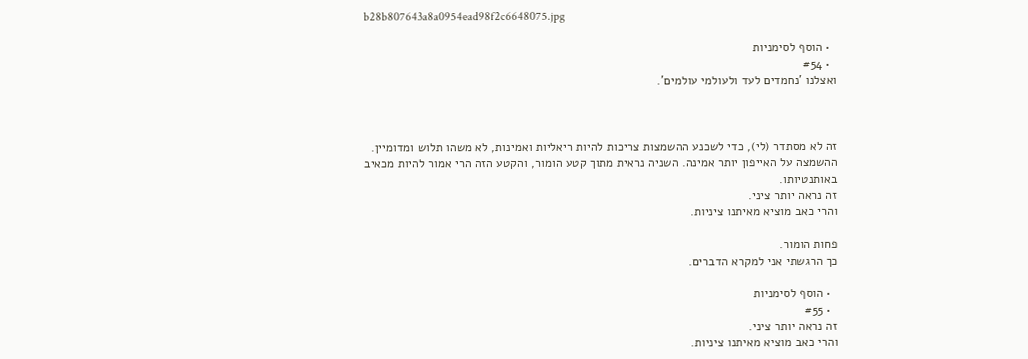b28b807643a8a0954ead98f2c6648075.jpg

  • הוסף לסימניות
  • #54
ואצלנו 'נחמדים לעד ולעולמי עולמים'.



זה לא מסתדר (לי), כדי לשכנע ההשמצות צריכות להיות ריאליות ואמינות, לא משהו תלוש ומדומיין. ההשמצה על האייפון יותר אמינה. השניה נראית מתוך קטע הומור, והקטע הזה הרי אמור להיות מכאיב באותנטיותו.
זה נראה יותר ציני.
והרי כאב מוציא מאיתנו ציניות.

פחות הומור.
כך הרגשתי אני למקרא הדברים.

  • הוסף לסימניות
  • #55
זה נראה יותר ציני.
והרי כאב מוציא מאיתנו ציניות.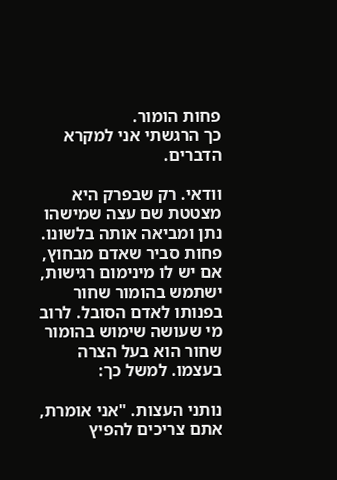פחות הומור.
כך הרגשתי אני למקרא הדברים.

וודאי. רק שבפרק היא מצטטת שם עצה שמישהו נתן ומביאה אותה בלשונו. פחות סביר שאדם מבחוץ, אם יש לו מינימום רגישות, ישתמש בהומור שחור בפנותו לאדם הסובל. לרוב מי שעושה שימוש בהומור שחור הוא בעל הצרה בעצמו. למשל כך:

נותני העצות. "אני אומרת, אתם צריכים להפיץ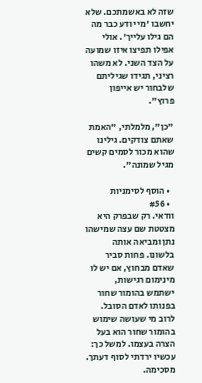שזה לא באשמתכם. שלא יחשבו 'מי יודע כבר מה הם גילו עלייך'. אולי אפילו תפיצו איזו שמועה על הצד השני. לא משהו רציני, תגידו שגיליתם שלבחור יש אייפון פרוץ".

"כן", מלמלתי, "האמת שאתם צודקים. גילינו שהוא מכור לסמים קשים מגיל שמונה".

  • הוסף לסימניות
  • #56
וודאי. רק שבפרק היא מצטטת שם עצה שמישהו נתן ומביאה אותה בלשונו. פחות סביר שאדם מבחוץ, אם יש לו מינימום רגישות, ישתמש בהומור שחור בפנותו לאדם הסובל. לרוב מי שעושה שימוש בהומור שחור הוא בעל הצרה בעצמו. למשל כך:
עכשיו ירדתי לסוף דעתך. מסכימה.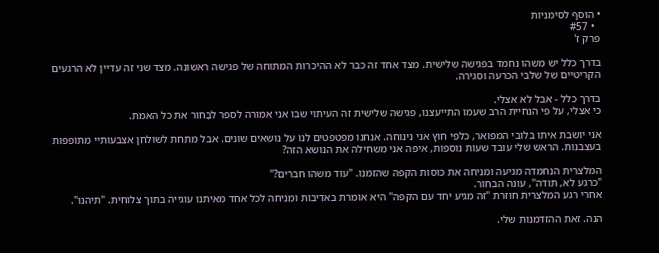• הוסף לסימניות
  • #57
פרק ז'

בדרך כלל יש משהו נחמד בפגישה שלישית. מצד אחד זה כבר לא ההיכרות המתוחה של פגישה ראשונה. מצד שני זה עדיין לא הרגעים הקריטיים של שלבי הכרעה וסגירה.

בדרך כלל - אבל לא אצלי.
כי אצלי, על פי הנחיית הרב שעמו התייעצנו, פגישה שלישית זה העיתוי שבו אני אמורה לספר לבָּחוּר את כל האמת.

אני יושבת איתו בלובי המפואר, כלפי חוץ אני נינוחה. אנחנו מפטפטים לנו על נושאים שונים. אבל מתחת לשולחן אצבעותיי מתופפות בעצבנות. הראש שלי עובד שעות נוספות, איפה אני משחילה את הנושא הזה?

המלצרית הנחמדה מגיעה ומניחה את כוסות הקפה שהזמנו. "עוד משהו חברים?"
"כרגע לא, תודה", עונה הבחור.
אחרי רגע המלצרית חוזרת "זה מגיע יחד עם הקפה" היא אומרת באדיבות ומניחה לכל אחד מאיתנו עוגייה בתוך צלוחית. "תיהנו".

הנה. זאת ההזדמנות שלי.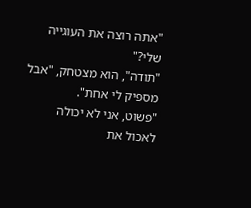"אתה רוצה את העוגייה שלי?"
"תודה", הוא מצטחק, "אבל מספיק לי אחת".
"פשוט, אני לא יכולה לאכול את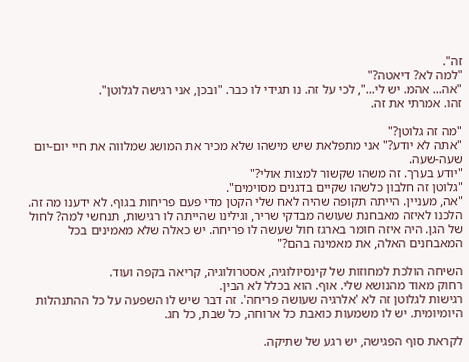זה".
"למה לא? דיאטה?"
"אה... אהמ. יש לי...", לכי על זה. נו תגידי לו כבר. "ובכן, אני רגישה לגלוטן".
זהו. אמרתי את זה.

"מה זה גלוטן?"
"אתה לא יודע?" אני מתפלאת שיש מישהו שלא מכיר את המושג שמלווה את חיי יום-יום שעה-שעה.
"יודע בערך. זה משהו שקשור למצות אולי?"
"גלוטן זה חלבון כלשהו שקיים בדגנים מסוימים".
"אה, מעניין. הייתה תקופה שהיה לאח שלי הקטן מדי פעם פריחות בגוף. לא ידענו מה זה. הלכנו לאיזה מאבחנת שעושה מבדקי שריר, וגילינו שהייתה לו רגישות, תנחשי למה? לחול של הגן. היה איזה חומר בארגז חול שעשה לו פריחה. יש כאלה שלא מאמינים בכל המאבחנים האלה, את מאמינה בהם?"

השיחה הולכת למחוזות של קינסיולוגיה, אסטרולוגיה, קריאה בקפה ועוד.
רחוק מאוד מהנושא שלי. אוף. הוא בכלל לא הבין.
רגישות לגלוטן זה לא 'אלרגיה שעושה פריחה'. זה דבר שיש לו השפעה על כל ההתנהלות היומיומית. יש לו משמעות כואבת כל ארוחה, כל שבת, כל חג.

לקראת סוף הפגישה, יש רגע של שתיקה.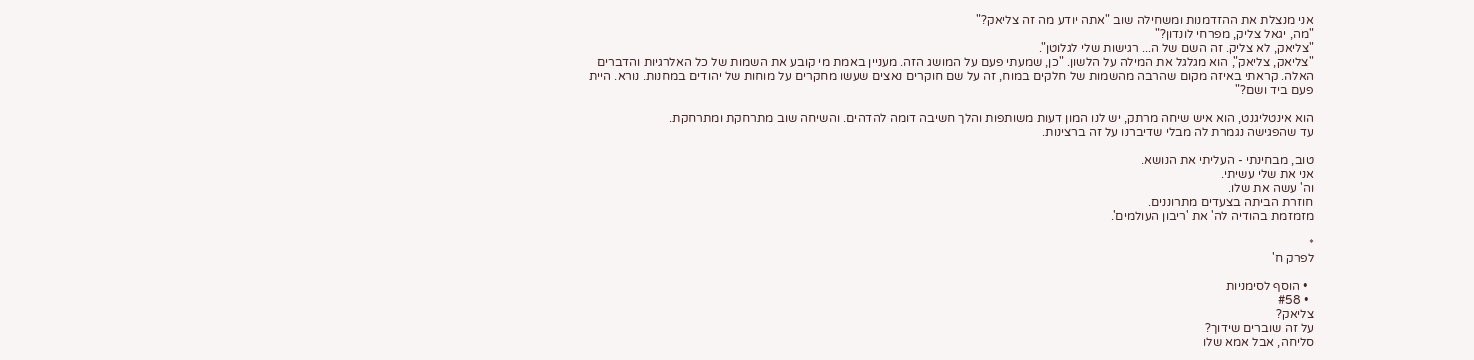אני מנצלת את ההזדמנות ומשחילה שוב "אתה יודע מה זה צליאק?"
"מה, יגאל צליק, מפרחי לונדון?"
"צליאק, לא צליק. זה השם של ה... רגישות שלי לגלוטן".
"צליאק, צליאק", הוא מגלגל את המילה על הלשון. "כן, שמעתי פעם על המושג הזה. מעניין באמת מי קובע את השמות של כל האלרגיות והדברים האלה. קראתי באיזה מקום שהרבה מהשמות של חלקים במוח, זה על שם חוקרים נאצים שעשו מחקרים על מוחות של יהודים במחנות. נורא. היית פעם ביד ושם?"

הוא אינטליגנט, הוא איש שיחה מרתק, יש לנו המון דעות משותפות והלך חשיבה דומה להדהים. והשיחה שוב מתרחקת ומתרחקת.
עד שהפגישה נגמרת לה מבלי שדיברנו על זה ברצינות.

טוב, מבחינתי - העליתי את הנושא.
אני את שלי עשיתי.
וה' עשה את שלו.
חוזרת הביתה בצעדים מתרוננים.
מזמזמת בהודיה לה' את 'ריבון העולמים'.

*
לפרק ח'

  • הוסף לסימניות
  • #58
צליאק?
על זה שוברים שידוך?
סליחה, אבל אמא שלו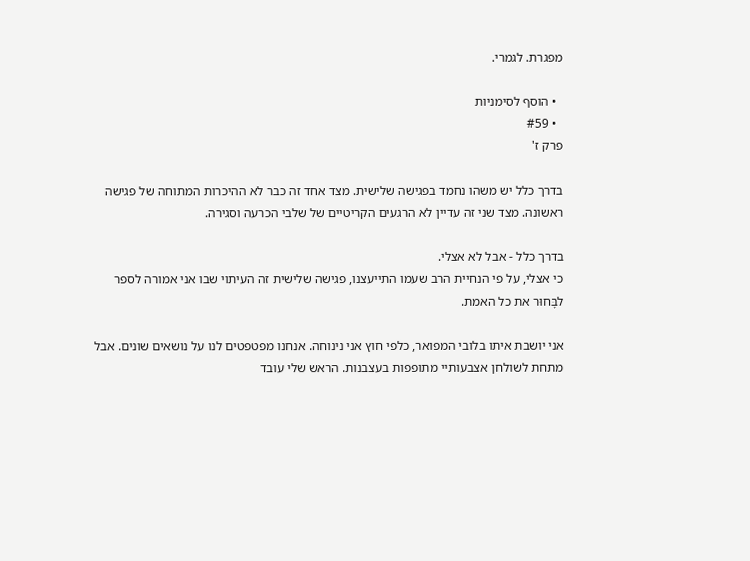מפגרת. לגמרי.

  • הוסף לסימניות
  • #59
פרק ז'

בדרך כלל יש משהו נחמד בפגישה שלישית. מצד אחד זה כבר לא ההיכרות המתוחה של פגישה ראשונה. מצד שני זה עדיין לא הרגעים הקריטיים של שלבי הכרעה וסגירה.

בדרך כלל - אבל לא אצלי.
כי אצלי, על פי הנחיית הרב שעמו התייעצנו, פגישה שלישית זה העיתוי שבו אני אמורה לספר לבָּחוּר את כל האמת.

אני יושבת איתו בלובי המפואר, כלפי חוץ אני נינוחה. אנחנו מפטפטים לנו על נושאים שונים. אבל מתחת לשולחן אצבעותיי מתופפות בעצבנות. הראש שלי עובד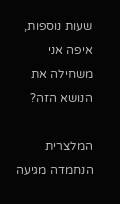שעות נוספות, איפה אני משחילה את הנושא הזה?

המלצרית הנחמדה מגיעה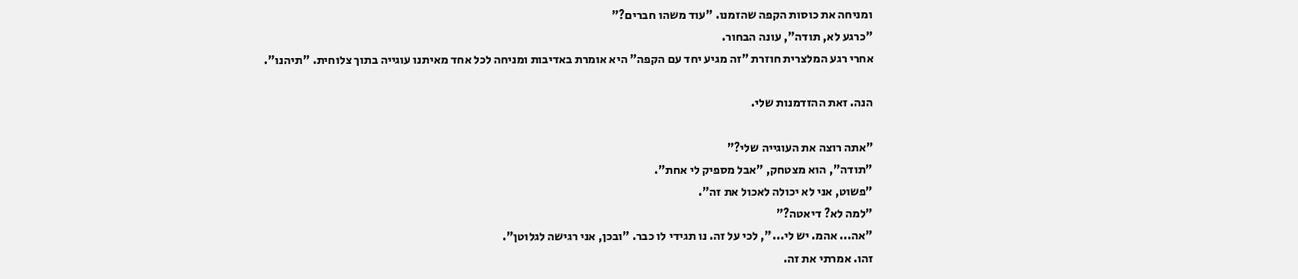ומניחה את כוסות הקפה שהזמנו. "עוד משהו חברים?"
"כרגע לא, תודה", עונה הבחור.
אחרי רגע המלצרית חוזרת "זה מגיע יחד עם הקפה" היא אומרת באדיבות ומניחה לכל אחד מאיתנו עוגייה בתוך צלוחית. "תיהנו".

הנה. זאת ההזדמנות שלי.

"אתה רוצה את העוגייה שלי?"
"תודה", הוא מצטחק, "אבל מספיק לי אחת".
"פשוט, אני לא יכולה לאכול את זה".
"למה לא? דיאטה?"
"אה... אהמ. יש לי...", לכי על זה. נו תגידי לו כבר. "ובכן, אני רגישה לגלוטן".
זהו. אמרתי את זה.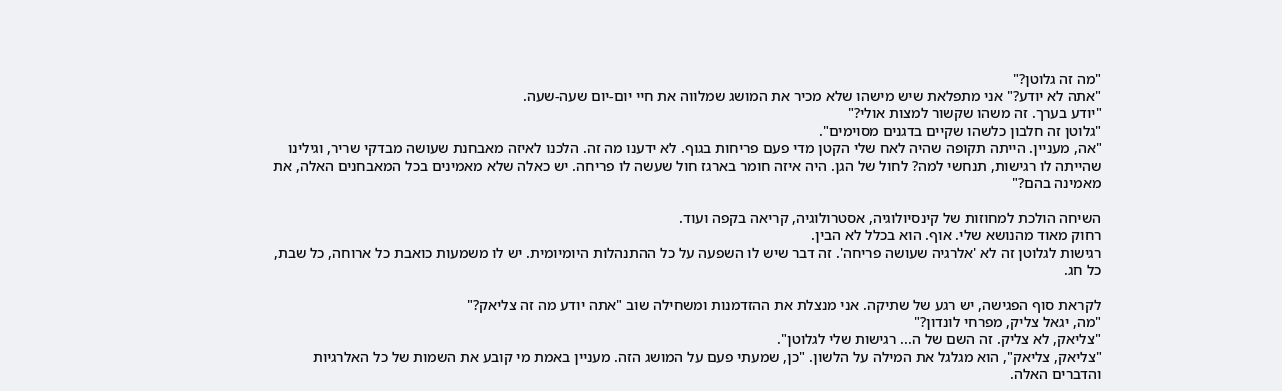"מה זה גלוטן?"
"אתה לא יודע?" אני מתפלאת שיש מישהו שלא מכיר את המושג שמלווה את חיי יום-יום שעה-שעה.
"יודע בערך. זה משהו שקשור למצות אולי?"
"גלוטן זה חלבון כלשהו שקיים בדגנים מסוימים".
"אה, מעניין. הייתה תקופה שהיה לאח שלי הקטן מדי פעם פריחות בגוף. לא ידענו מה זה. הלכנו לאיזה מאבחנת שעושה מבדקי שריר, וגילינו שהייתה לו רגישות, תנחשי למה? לחול של הגן. היה איזה חומר בארגז חול שעשה לו פריחה. יש כאלה שלא מאמינים בכל המאבחנים האלה, את מאמינה בהם?"

השיחה הולכת למחוזות של קינסיולוגיה, אסטרולוגיה, קריאה בקפה ועוד.
רחוק מאוד מהנושא שלי. אוף. הוא בכלל לא הבין.
רגישות לגלוטן זה לא 'אלרגיה שעושה פריחה'. זה דבר שיש לו השפעה על כל ההתנהלות היומיומית. יש לו משמעות כואבת כל ארוחה, כל שבת, כל חג.

לקראת סוף הפגישה, יש רגע של שתיקה. אני מנצלת את ההזדמנות ומשחילה שוב "אתה יודע מה זה צליאק?"
"מה, יגאל צליק, מפרחי לונדון?"
"צליאק, לא צליק. זה השם של ה... רגישות שלי לגלוטן".
"צליאק, צליאק", הוא מגלגל את המילה על הלשון. "כן, שמעתי פעם על המושג הזה. מעניין באמת מי קובע את השמות של כל האלרגיות והדברים האלה.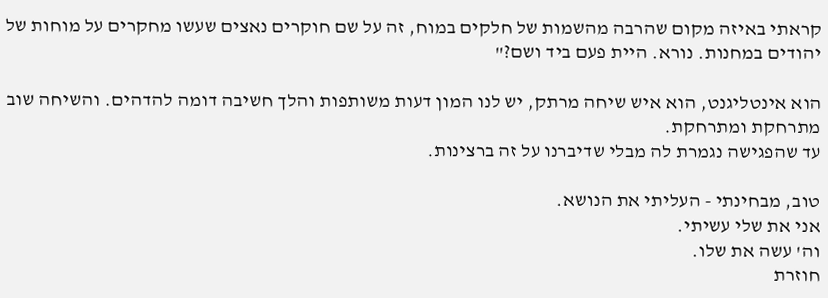קראתי באיזה מקום שהרבה מהשמות של חלקים במוח, זה על שם חוקרים נאצים שעשו מחקרים על מוחות של יהודים במחנות. נורא. היית פעם ביד ושם?"

הוא אינטליגנט, הוא איש שיחה מרתק, יש לנו המון דעות משותפות והלך חשיבה דומה להדהים. והשיחה שוב מתרחקת ומתרחקת.
עד שהפגישה נגמרת לה מבלי שדיברנו על זה ברצינות.

טוב, מבחינתי - העליתי את הנושא.
אני את שלי עשיתי.
וה' עשה את שלו.
חוזרת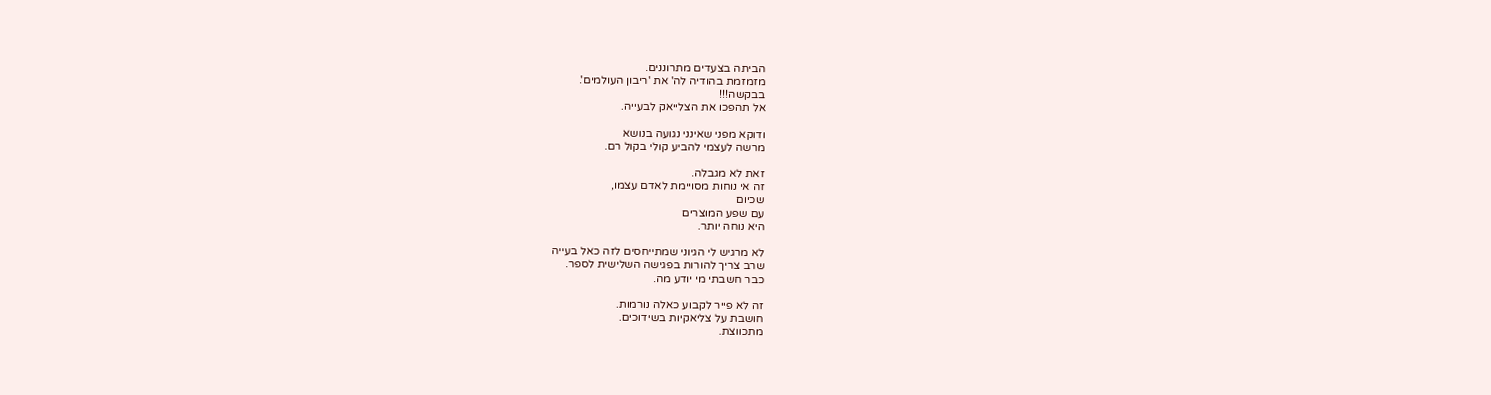הביתה בצעדים מתרוננים.
מזמזמת בהודיה לה' את 'ריבון העולמים'.
בבקשה!!!
אל תהפכו את הצלייאק לבעייה.

ודוקא מפני שאינני נגועה בנושא
מרשה לעצמי להביע קולי בקול רם.

זאת לא מגבלה.
זה אי נוחות מסויימת לאדם עצמו,
שכיום
עם שפע המוצרים
היא נוחה יותר.

לא מרגיש לי הגיוני שמתייחסים לזה כאל בעייה
שרב צריך להורות בפגישה השלישית לספר.
כבר חשבתי מי יודע מה.

זה לא פייר לקבוע כאלה נורמות.
חושבת על צליאקיות בשידוכים.
מתכווצת.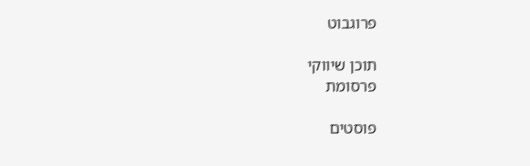פרוגבוט

תוכן שיווקי
פרסומת

פוסטים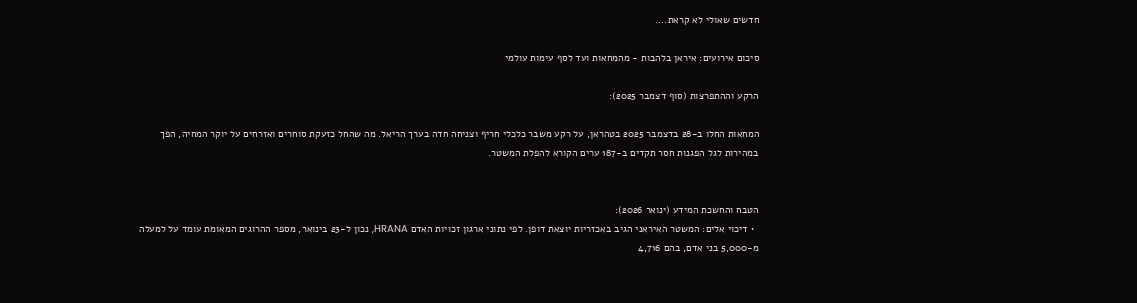חדשים שאולי לא קראת....

סיכום אירועים: איראן בלהבות - מהמחאות ועד לסף עימות עולמי

הרקע וההתפרצות (סוף דצמבר 2025):

המחאות החלו ב-28 בדצמבר 2025 בטהראן, על רקע משבר כלכלי חריף וצניחה חדה בערך הריאל. מה שהחל כזעקת סוחרים ואזרחים על יוקר המחיה, הפך במהירות לגל הפגנות חסר תקדים ב-187 ערים הקורא להפלת המשטר.


הטבח והחשכת המידע (ינואר 2026):
  • דיכוי אלים: המשטר האיראני הגיב באכזריות יוצאת דופן. לפי נתוני ארגון זכויות האדם HRANA, נכון ל-23 בינואר, מספר ההרוגים המאומת עומד על למעלה מ-5,000 בני אדם, בהם 4,716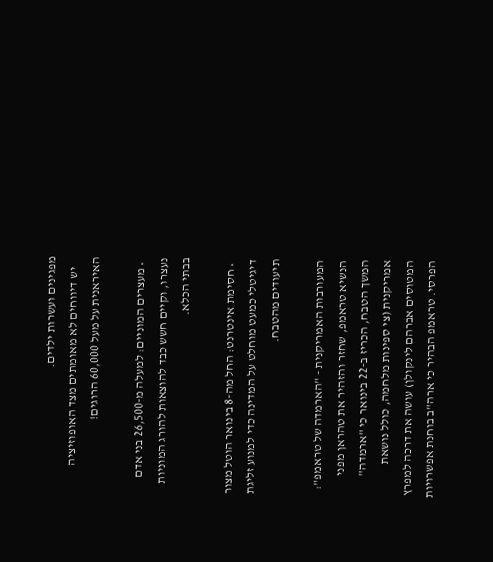מפגינים ועשרות ילדים.
    יש דיווחים לא מאומתים מצד האופוזיציה האיראנית על מעל 60,000 הרוגים!

  • מעצרים המוניים: למעלה מ-26,500 בני אדם נעצרו, וקיים חשש כבד להוצאות להורג המוניות בבתי הכלא.

  • חסימת אינטרנט: החל מה-8 בינואר הוטל מצור דיגיטלי כמעט מוחלט על המדינה כדי למנוע זליגת תיעודים מהטבח.

המעורבות האמריקנית - "הארמדה של טראמפ":
הנשיא טראמפ, שחזר והזהיר את טהראן מפני המשך הטבח, הכריז ב-22 בינואר כי "ארמדה" אמריקנית (צי ספינות מלחמה, כולל נושאת המטוסים אברהם לינקולן) עושה את דרכה למפרץ הפרסי. טראמפ הבהיר כי ארה"ב בוחנת אפשרויות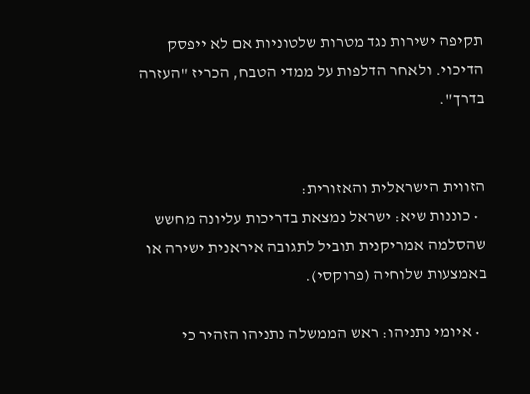תקיפה ישירות נגד מטרות שלטוניות אם לא ייפסק הדיכוי. ולאחר הדלפות על ממדי הטבח, הכריז "העזרה בדרך".


הזווית הישראלית והאזורית:
  • כוננות שיא: ישראל נמצאת בדריכות עליונה מחשש שהסלמה אמריקנית תוביל לתגובה איראנית ישירה או באמצעות שלוחיה (פרוקסי).

  • איומי נתניהו: ראש הממשלה נתניהו הזהיר כי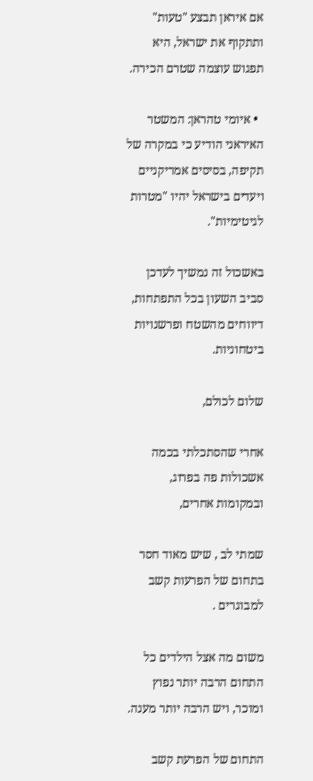אם איראן תבצע "טעות" ותתקוף את ישראל, היא תפגוש עוצמה שטרם הכירה.

  • איומי טהראן: המשטר האיראני הודיע כי במקרה של תקיפה, בסיסים אמריקניים ויעדים בישראל יהיו "מטרות לגיטימיות".

באשכול זה נמשיך לעדכן סביב השעון בכל התפתחות, דיווחים מהשטח ופרשנויות ביטחוניות.

שלום לכולם,

אחרי שהסתכלתי בכמה אשכולות פה בפרוג, ובמקומות אחרים,

שמתי לב , שיש מאוד חסר בתחום של הפרעות קשב למבוגרים .

משום מה אצל הילדים כל התחום הרבה יותר נפוץ ומוכר, ויש הרבה יותר מענה.

התחום של הפרעת קשב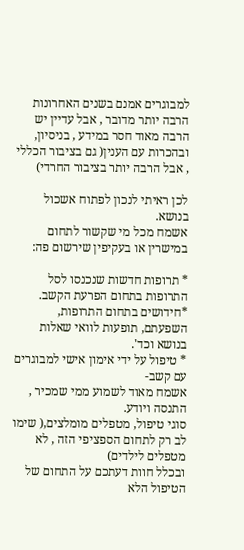למבוגרים אמנם בשנים האחרונות הרבה יותר מדובר , אבל עדיין יש הרבה מאוד חסר במידע , בניסיון, ובהכרות עם הענין( גם בציבור הכללי , אבל הרבה יותר בציבור החרדי)

לכן ראיתי לנכון לפתוח אשכול בנושא.
אשמח מכל מי שקשור לתחום במישרין או בעקיפין שירשום פה:

* תרופות חדשות שנכנסו לסל התרופות בתחום הפרעת הקשב.
*חידושים בתחום התרופות, השפעתם, תופעות לוואי שאלות בנושא וכד'.
* טיפול על ידי אימון אישי למבוגרים עם קשב-
אשמח מאוד לשמוע ממי שמכיר , התנסה ויודע.
סוגי טיפול, מטפלים מומלצים,( שימו לב רק לתחום הספציפי הזה , לא מטפלים לילדים)
ובכלל חוות דעתכם על התחום של הטיפול הלא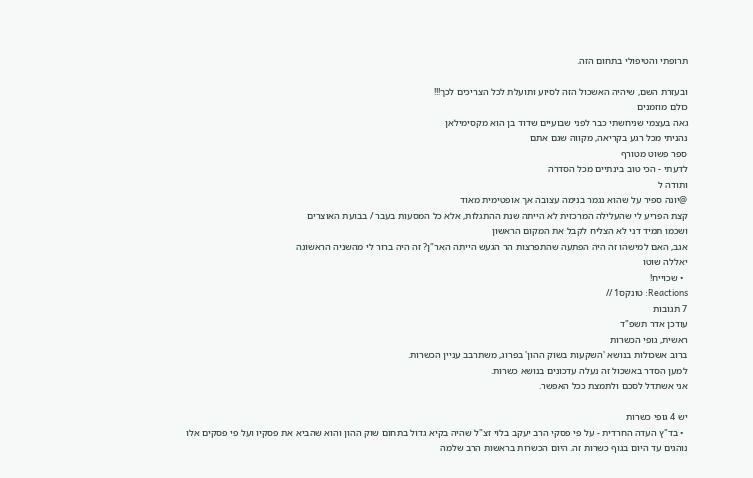תרופתי והטיפולי בתחום הזה.

ובעזרת השם, שיהיה האשכול הזה לסיוע ותועלת לכל הצריכים לכך!!!
כולם מוזמנים
גאה בעצמי שניחשתי כבר לפני שבועיים שדוד בן הוא מקסימילאן
נהניתי מכל רגע בקריאה, מקווה שגם אתם
ספר פשוט מטורף
לדעתי - הכי טוב בינתיים מכל הסדרה
ותודה ל
@יונה ספיר על שהוא נגמר בנימה עצובה אך אופטימית מאוד
קצת הפריע לי שהעלילה המרכזית לא הייתה שנת ההתגלות, אלא כל המסעות בעבר / בבועת האוצרים
ושכמו תמיד דני לא הצליח לקבל את המקום הראשון
אגב, האם למישהו זה היה הפתעה שהתפרצות הר הגעש הייתה האר"ן? זה היה ברור לי מהשניה הראשונה
יאללה שוטו
  • שכוייח!
Reactions: טונקס1 //
7 תגובות
עודכן אדר תשפ"ד
ראשית, גופי הכשרות
ברוב אשכולות בנושא 'השקעות בשוק ההון' בפרוג, משתרבב עניין הכשרות.
למען הסדר באשכול זה נעלה עדכונים בנושא כשרות.
אני אשתדל לסכם ולתמצת ככל האפשר.

יש 4 גופי כשרות
  • בד"ץ העדה החרדית - על פי פסקי הרב יעקב בלוי זצ"ל שהיה בקיא גדול בתחום שוק ההון והוא שהביא את פסקיו ועל פי פסקים אלו נוהגים עד היום בגוף כשרות זה. היום הכשרות בראשות הרב שלמה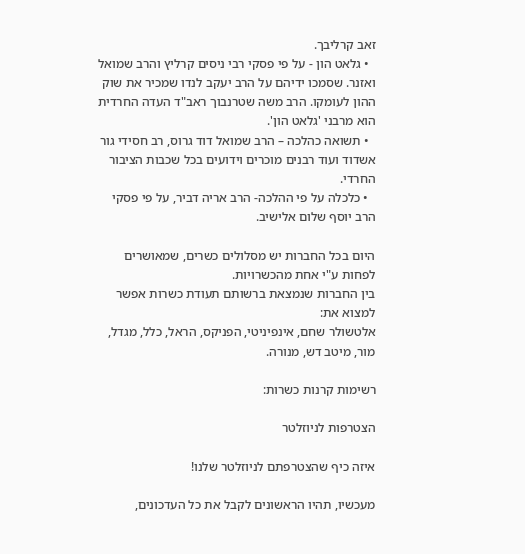זאב קרליבך.
  • גלאט הון - על פי פסקי רבי ניסים קרליץ והרב שמואל ואזנר. שסמכו ידיהם על הרב יעקב לנדו שמכיר את שוק ההון לעומקו. הרב משה שטרנבוך ראב"ד העדה החרדית הוא מרבני 'גלאט הון'.
  • תשואה כהלכה – הרב שמואל דוד גרוס, רב חסידי גור אשדוד ועוד רבנים מוכרים וידועים בכל שכבות הציבור החרדי.
  • כלכלה על פי ההלכה- הרב אריה דביר, על פי פסקי הרב יוסף שלום אלישיב.

היום בכל החברות יש מסלולים כשרים, שמאושרים לפחות ע"י אחת מהכשרויות.
בין החברות שנמצאת ברשותם תעודת כשרות אפשר למצוא את:
אלטשולר שחם, אינפיניטי, הפניקס, הראל, כלל, מגדל, מור, מיטב דש, מנורה.

רשימות קרנות כשרות:

הצטרפות לניוזלטר

איזה כיף שהצטרפתם לניוזלטר שלנו!

מעכשיו, תהיו הראשונים לקבל את כל העדכונים,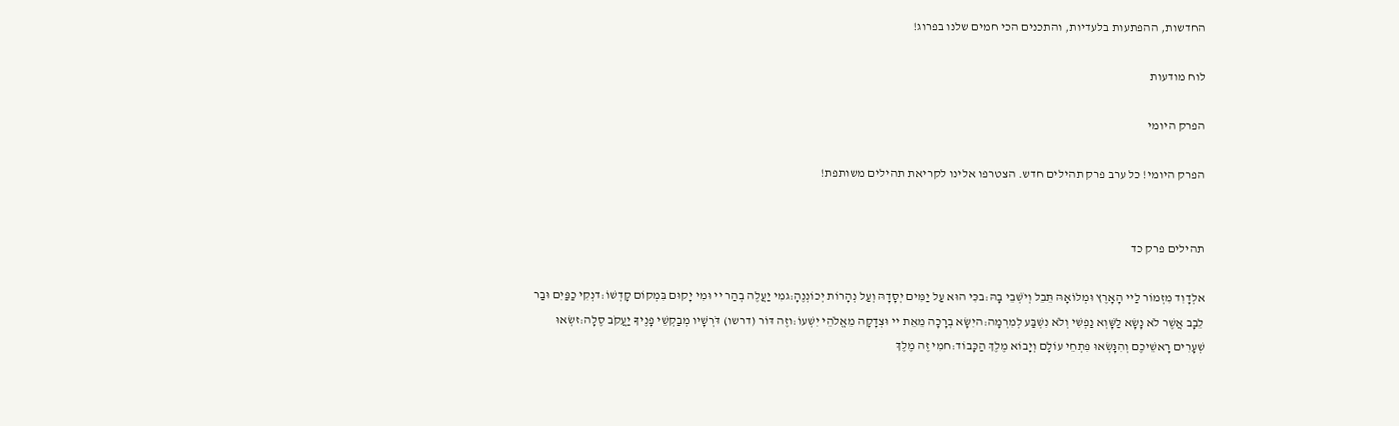החדשות, ההפתעות בלעדיות, והתכנים הכי חמים שלנו בפרוג!

לוח מודעות

הפרק היומי

הפרק היומי! כל ערב פרק תהילים חדש. הצטרפו אלינו לקריאת תהילים משותפת!


תהילים פרק כד

אלְדָוִד מִזְמוֹר לַיי הָאָרֶץ וּמְלוֹאָהּ תֵּבֵל וְיֹשְׁבֵי בָהּ:בכִּי הוּא עַל יַמִּים יְסָדָהּ וְעַל נְהָרוֹת יְכוֹנְנֶהָ:גמִי יַעֲלֶה בְהַר יי וּמִי יָקוּם בִּמְקוֹם קָדְשׁוֹ:דנְקִי כַפַּיִם וּבַר לֵבָב אֲשֶׁר לֹא נָשָׂא לַשָּׁוְא נַפְשִׁי וְלֹא נִשְׁבַּע לְמִרְמָה:היִשָּׂא בְרָכָה מֵאֵת יי וּצְדָקָה מֵאֱלֹהֵי יִשְׁעוֹ:וזֶה דּוֹר (דרשו) דֹּרְשָׁיו מְבַקְשֵׁי פָנֶיךָ יַעֲקֹב סֶלָה:זשְׂאוּ שְׁעָרִים רָאשֵׁיכֶם וְהִנָּשְׂאוּ פִּתְחֵי עוֹלָם וְיָבוֹא מֶלֶךְ הַכָּבוֹד:חמִי זֶה מֶלֶךְ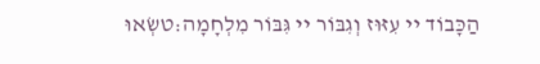הַכָּבוֹד יי עִזּוּז וְגִבּוֹר יי גִּבּוֹר מִלְחָמָה:טשְׂאוּ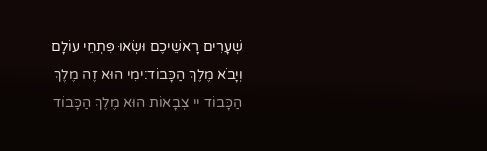שְׁעָרִים רָאשֵׁיכֶם וּשְׂאוּ פִּתְחֵי עוֹלָם וְיָבֹא מֶלֶךְ הַכָּבוֹד:ימִי הוּא זֶה מֶלֶךְ הַכָּבוֹד יי צְבָאוֹת הוּא מֶלֶךְ הַכָּבוֹד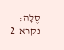סֶלָה:
נקרא  2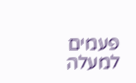פעמים
למעלה